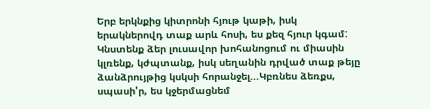Երբ երկնքից կիտրոնի հյութ կաթի, իսկ երակներովդ տաք արև հոսի, ես քեզ հյուր կգամ: Կնստենք ձեր լուսավոր խոհանոցում ու միասին կլռենք, կժպտանք, իսկ սեղանին դրված տաք թեյը ձանձրույթից կսկսի հորանջել...Կբռնես ձեռքս, սպասի'ր, ես կջերմացնեմ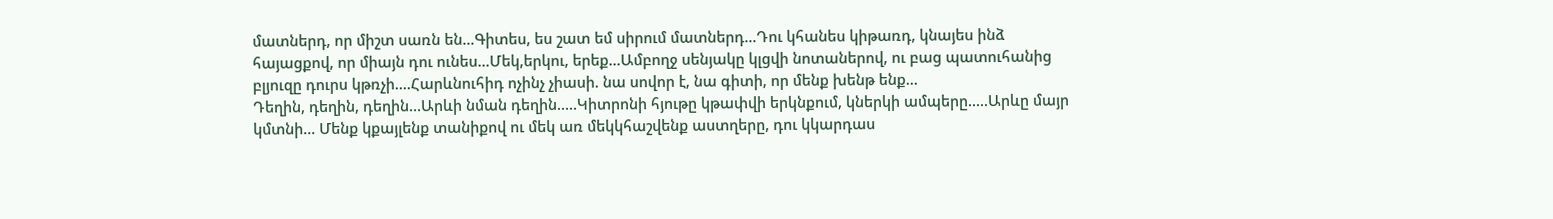մատներդ, որ միշտ սառն են...Գիտես, ես շատ եմ սիրում մատներդ...Դու կհանես կիթառդ, կնայես ինձ հայացքով, որ միայն դու ունես...Մեկ,երկու, երեք...Ամբողջ սենյակը կլցվի նոտաներով, ու բաց պատուհանից բլյուզը դուրս կթռչի....Հարևնուհիդ ոչինչ չիասի. նա սովոր է, նա գիտի, որ մենք խենթ ենք...
Դեղին, դեղին, դեղին...Արևի նման դեղին.....Կիտրոնի հյութը կթափվի երկնքում, կներկի ամպերը.....Արևը մայր կմտնի... Մենք կքայլենք տանիքով ու մեկ առ մեկկհաշվենք աստղերը, դու կկարդաս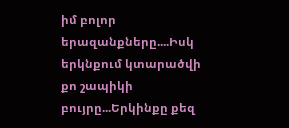իմ բոլոր երազանքները....Իսկ երկնքում կտարածվի քո շապիկի բույրը...Երկինքը քեզ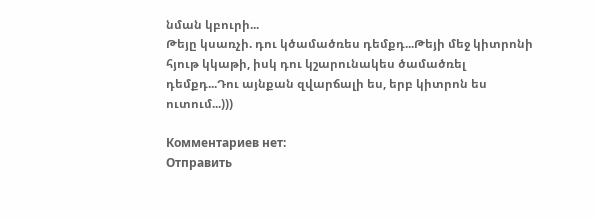նման կբուրի...
Թեյը կսառչի. դու կծամածռես դեմքդ...Թեյի մեջ կիտրոնի հյութ կկաթի, իսկ դու կշարունակես ծամածռել դեմքդ...Դու այնքան զվարճալի ես, երբ կիտրոն ես ուտում...)))

Комментариев нет:
Отправить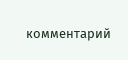комментарий